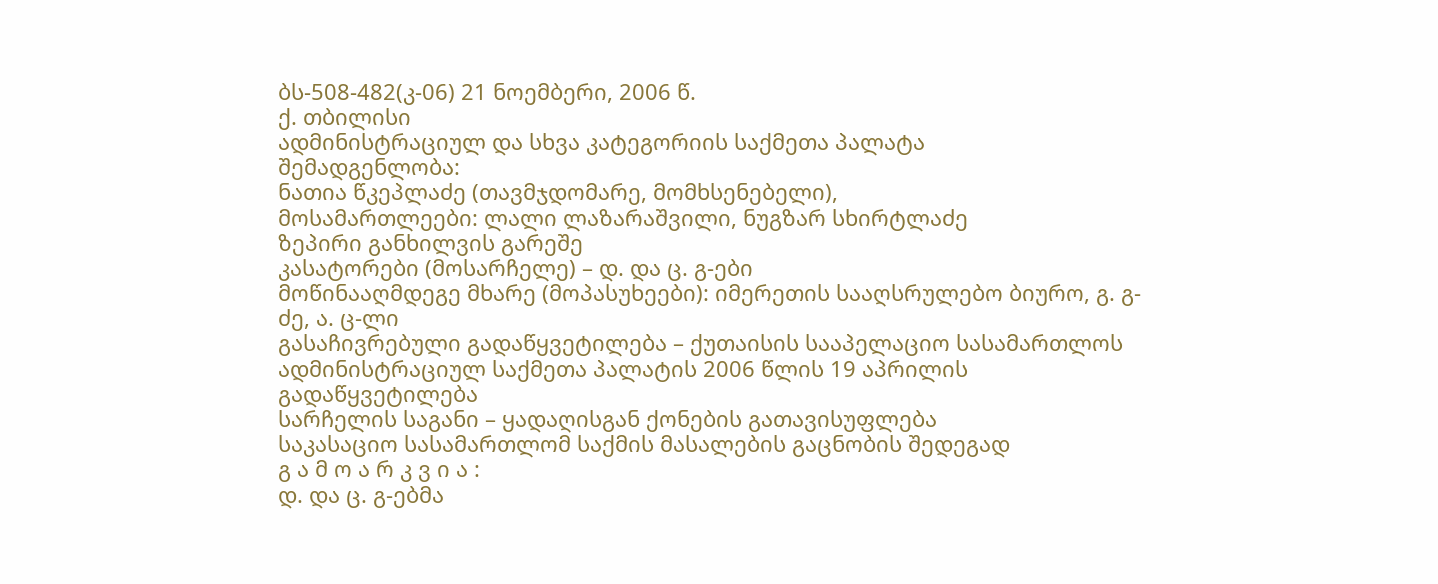ბს-508-482(კ-06) 21 ნოემბერი, 2006 წ.
ქ. თბილისი
ადმინისტრაციულ და სხვა კატეგორიის საქმეთა პალატა
შემადგენლობა:
ნათია წკეპლაძე (თავმჯდომარე, მომხსენებელი),
მოსამართლეები: ლალი ლაზარაშვილი, ნუგზარ სხირტლაძე
ზეპირი განხილვის გარეშე
კასატორები (მოსარჩელე) – დ. და ც. გ-ები
მოწინააღმდეგე მხარე (მოპასუხეები): იმერეთის სააღსრულებო ბიურო, გ. გ-ძე, ა. ც-ლი
გასაჩივრებული გადაწყვეტილება – ქუთაისის სააპელაციო სასამართლოს ადმინისტრაციულ საქმეთა პალატის 2006 წლის 19 აპრილის გადაწყვეტილება
სარჩელის საგანი – ყადაღისგან ქონების გათავისუფლება
საკასაციო სასამართლომ საქმის მასალების გაცნობის შედეგად
გ ა მ ო ა რ კ ვ ი ა :
დ. და ც. გ-ებმა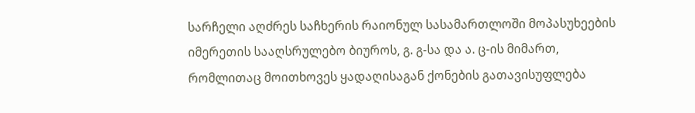სარჩელი აღძრეს საჩხერის რაიონულ სასამართლოში მოპასუხეების იმერეთის სააღსრულებო ბიუროს, გ. გ-სა და ა. ც-ის მიმართ, რომლითაც მოითხოვეს ყადაღისაგან ქონების გათავისუფლება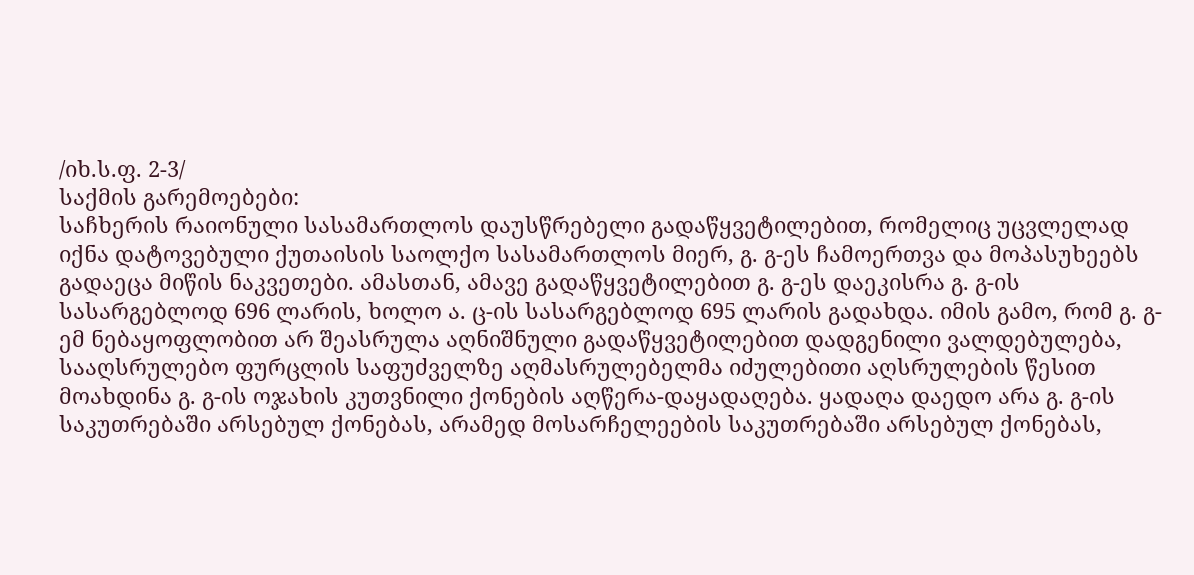/იხ.ს.ფ. 2-3/
საქმის გარემოებები:
საჩხერის რაიონული სასამართლოს დაუსწრებელი გადაწყვეტილებით, რომელიც უცვლელად იქნა დატოვებული ქუთაისის საოლქო სასამართლოს მიერ, გ. გ-ეს ჩამოერთვა და მოპასუხეებს გადაეცა მიწის ნაკვეთები. ამასთან, ამავე გადაწყვეტილებით გ. გ-ეს დაეკისრა გ. გ-ის სასარგებლოდ 696 ლარის, ხოლო ა. ც-ის სასარგებლოდ 695 ლარის გადახდა. იმის გამო, რომ გ. გ-ემ ნებაყოფლობით არ შეასრულა აღნიშნული გადაწყვეტილებით დადგენილი ვალდებულება, სააღსრულებო ფურცლის საფუძველზე აღმასრულებელმა იძულებითი აღსრულების წესით მოახდინა გ. გ-ის ოჯახის კუთვნილი ქონების აღწერა-დაყადაღება. ყადაღა დაედო არა გ. გ-ის საკუთრებაში არსებულ ქონებას, არამედ მოსარჩელეების საკუთრებაში არსებულ ქონებას,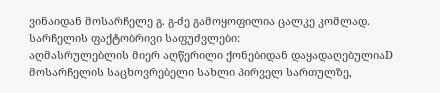ვინაიდან მოსარჩელე გ. გ-ძე გამოყოფილია ცალკე კომლად.
სარჩელის ფაქტობრივი საფუძვლები:
აღმასრულებლის მიერ აღწერილი ქონებიდან დაყადაღებულიაD მოსარჩელის საცხოვრებელი სახლი პირველ სართულზე,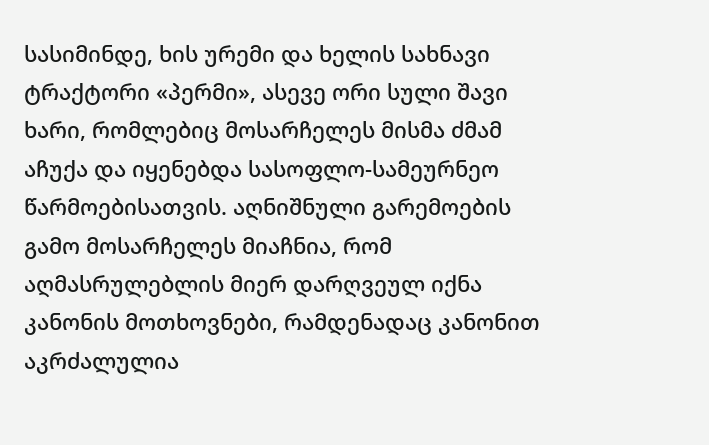სასიმინდე, ხის ურემი და ხელის სახნავი ტრაქტორი «პერმი», ასევე ორი სული შავი ხარი, რომლებიც მოსარჩელეს მისმა ძმამ აჩუქა და იყენებდა სასოფლო-სამეურნეო წარმოებისათვის. აღნიშნული გარემოების გამო მოსარჩელეს მიაჩნია, რომ აღმასრულებლის მიერ დარღვეულ იქნა კანონის მოთხოვნები, რამდენადაც კანონით აკრძალულია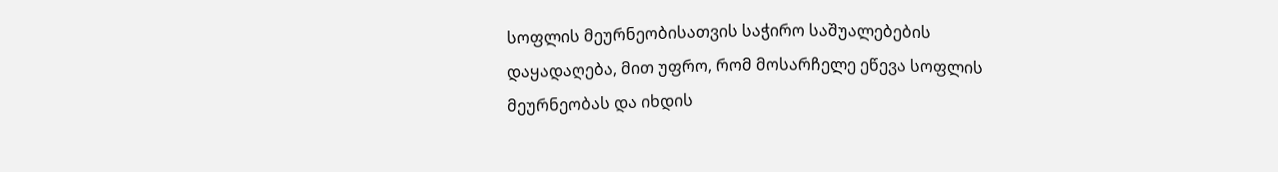სოფლის მეურნეობისათვის საჭირო საშუალებების დაყადაღება, მით უფრო, რომ მოსარჩელე ეწევა სოფლის მეურნეობას და იხდის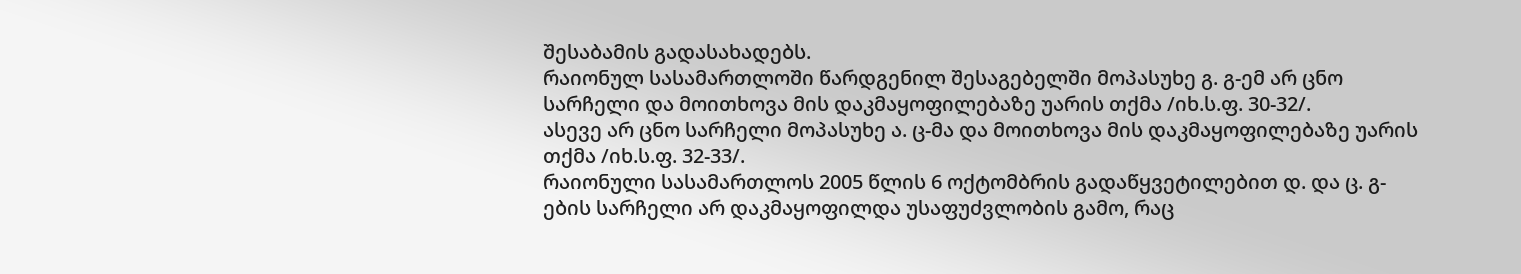შესაბამის გადასახადებს.
რაიონულ სასამართლოში წარდგენილ შესაგებელში მოპასუხე გ. გ-ემ არ ცნო სარჩელი და მოითხოვა მის დაკმაყოფილებაზე უარის თქმა /იხ.ს.ფ. 30-32/.
ასევე არ ცნო სარჩელი მოპასუხე ა. ც-მა და მოითხოვა მის დაკმაყოფილებაზე უარის თქმა /იხ.ს.ფ. 32-33/.
რაიონული სასამართლოს 2005 წლის 6 ოქტომბრის გადაწყვეტილებით დ. და ც. გ-ების სარჩელი არ დაკმაყოფილდა უსაფუძვლობის გამო, რაც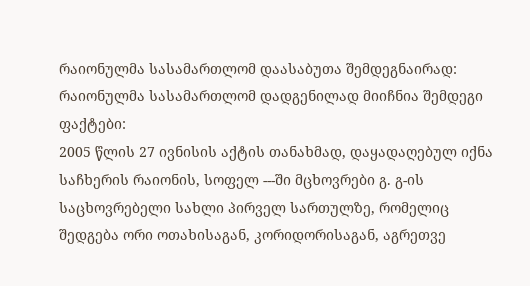რაიონულმა სასამართლომ დაასაბუთა შემდეგნაირად:
რაიონულმა სასამართლომ დადგენილად მიიჩნია შემდეგი ფაქტები:
2005 წლის 27 ივნისის აქტის თანახმად, დაყადაღებულ იქნა საჩხერის რაიონის, სოფელ ---ში მცხოვრები გ. გ-ის საცხოვრებელი სახლი პირველ სართულზე, რომელიც შედგება ორი ოთახისაგან, კორიდორისაგან, აგრეთვე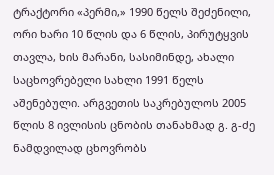ტრაქტორი «პერმი,» 1990 წელს შეძენილი, ორი ხარი 10 წლის და 6 წლის, პირუტყვის თავლა, ხის მარანი, სასიმინდე, ახალი საცხოვრებელი სახლი 1991 წელს აშენებული. არგვეთის საკრებულოს 2005 წლის 8 ივლისის ცნობის თანახმად გ. გ-ძე ნამდვილად ცხოვრობს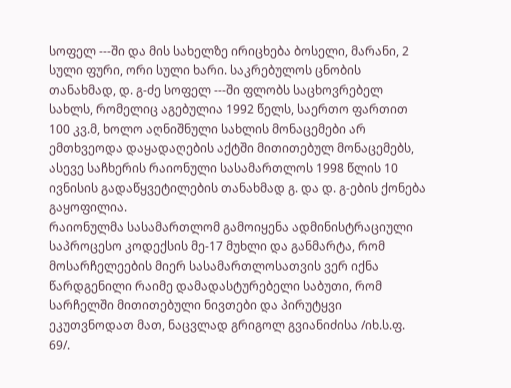სოფელ ---ში და მის სახელზე ირიცხება ბოსელი, მარანი, 2 სული ფური, ორი სული ხარი. საკრებულოს ცნობის თანახმად, დ. გ-ძე სოფელ ---ში ფლობს საცხოვრებელ სახლს, რომელიც აგებულია 1992 წელს, საერთო ფართით 100 კვ.მ, ხოლო აღნიშნული სახლის მონაცემები არ ემთხვეოდა დაყადაღების აქტში მითითებულ მონაცემებს, ასევე საჩხერის რაიონული სასამართლოს 1998 წლის 10 ივნისის გადაწყვეტილების თანახმად გ. და დ. გ-ების ქონება გაყოფილია.
რაიონულმა სასამართლომ გამოიყენა ადმინისტრაციული საპროცესო კოდექსის მე-17 მუხლი და განმარტა, რომ მოსარჩელეების მიერ სასამართლოსათვის ვერ იქნა წარდგენილი რაიმე დამადასტურებელი საბუთი, რომ სარჩელში მითითებული ნივთები და პირუტყვი ეკუთვნოდათ მათ, ნაცვლად გრიგოლ გვიანიძისა /იხ.ს.ფ. 69/.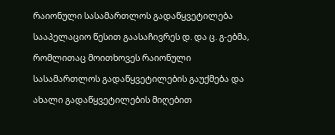რაიონული სასამართლოს გადაწყვეტილება სააპელაციო წესით გაასაჩივრეს დ. და ც. გ-ებმა, რომლითაც მოითხოვეს რაიონული სასამართლოს გადაწყვეტილების გაუქმება და ახალი გადაწყვეტილების მიღებით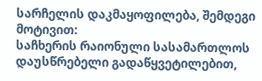სარჩელის დაკმაყოფილება, შემდეგი მოტივით:
საჩხერის რაიონული სასამართლოს დაუსწრებელი გადაწყვეტილებით,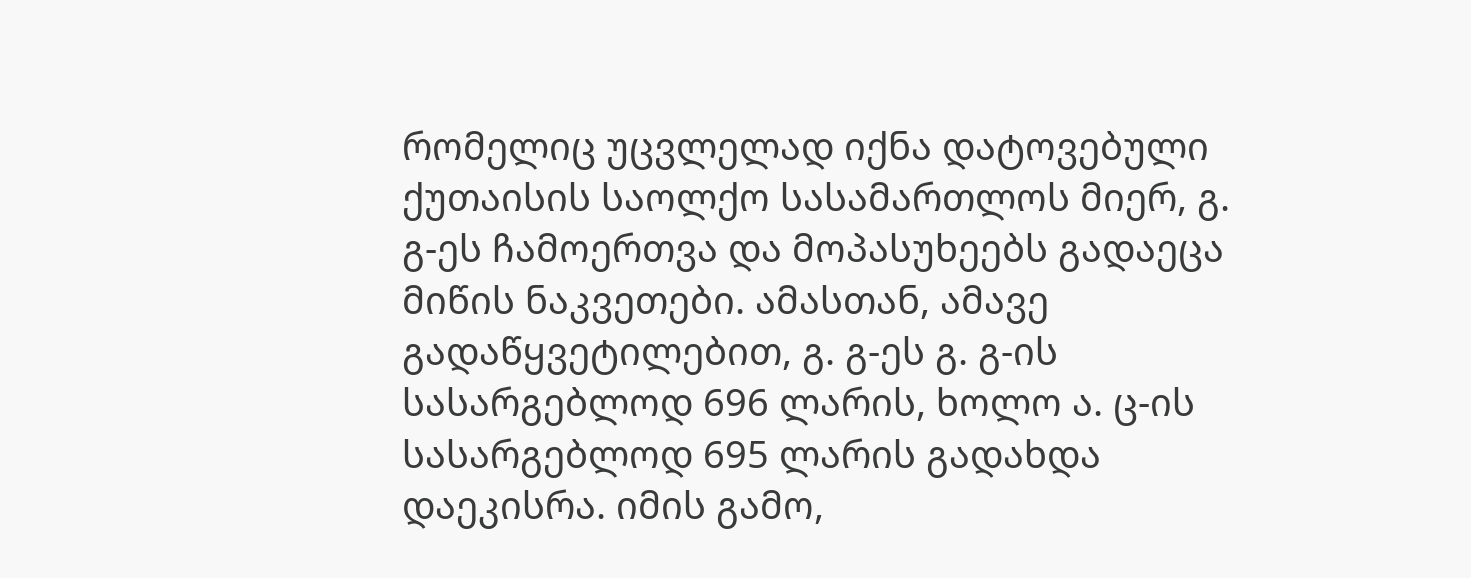რომელიც უცვლელად იქნა დატოვებული ქუთაისის საოლქო სასამართლოს მიერ, გ. გ-ეს ჩამოერთვა და მოპასუხეებს გადაეცა მიწის ნაკვეთები. ამასთან, ამავე გადაწყვეტილებით, გ. გ-ეს გ. გ-ის სასარგებლოდ 696 ლარის, ხოლო ა. ც-ის სასარგებლოდ 695 ლარის გადახდა დაეკისრა. იმის გამო,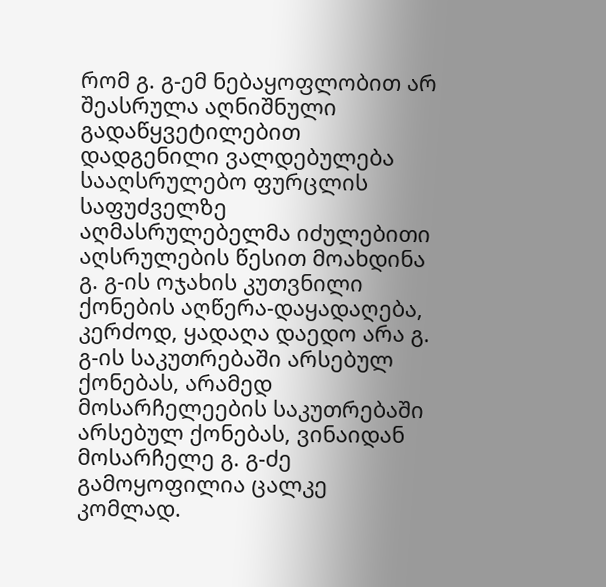რომ გ. გ-ემ ნებაყოფლობით არ შეასრულა აღნიშნული გადაწყვეტილებით დადგენილი ვალდებულება სააღსრულებო ფურცლის საფუძველზე აღმასრულებელმა იძულებითი აღსრულების წესით მოახდინა გ. გ-ის ოჯახის კუთვნილი ქონების აღწერა-დაყადაღება, კერძოდ, ყადაღა დაედო არა გ. გ-ის საკუთრებაში არსებულ ქონებას, არამედ მოსარჩელეების საკუთრებაში არსებულ ქონებას, ვინაიდან მოსარჩელე გ. გ-ძე გამოყოფილია ცალკე კომლად.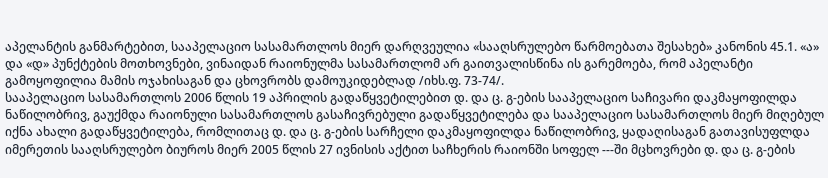აპელანტის განმარტებით, სააპელაციო სასამართლოს მიერ დარღვეულია «სააღსრულებო წარმოებათა შესახებ» კანონის 45.1. «ა» და «დ» პუნქტების მოთხოვნები, ვინაიდან რაიონულმა სასამართლომ არ გაითვალისწინა ის გარემოება, რომ აპელანტი გამოყოფილია მამის ოჯახისაგან და ცხოვრობს დამოუკიდებლად /იხს.ფ. 73-74/.
სააპელაციო სასამართლოს 2006 წლის 19 აპრილის გადაწყვეტილებით დ. და ც. გ-ების სააპელაციო საჩივარი დაკმაყოფილდა ნაწილობრივ, გაუქმდა რაიონული სასამართლოს გასაჩივრებული გადაწყვეტილება და სააპელაციო სასამართლოს მიერ მიღებულ იქნა ახალი გადაწყვეტილება, რომლითაც დ. და ც. გ-ების სარჩელი დაკმაყოფილდა ნაწილობრივ, ყადაღისაგან გათავისუფლდა იმერეთის სააღსრულებო ბიუროს მიერ 2005 წლის 27 ივნისის აქტით საჩხერის რაიონში სოფელ ---ში მცხოვრები დ. და ც. გ-ების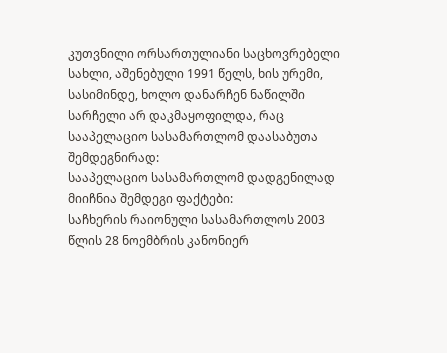კუთვნილი ორსართულიანი საცხოვრებელი სახლი, აშენებული 1991 წელს, ხის ურემი, სასიმინდე, ხოლო დანარჩენ ნაწილში სარჩელი არ დაკმაყოფილდა, რაც სააპელაციო სასამართლომ დაასაბუთა შემდეგნირად:
სააპელაციო სასამართლომ დადგენილად მიიჩნია შემდეგი ფაქტები:
საჩხერის რაიონული სასამართლოს 2003 წლის 28 ნოემბრის კანონიერ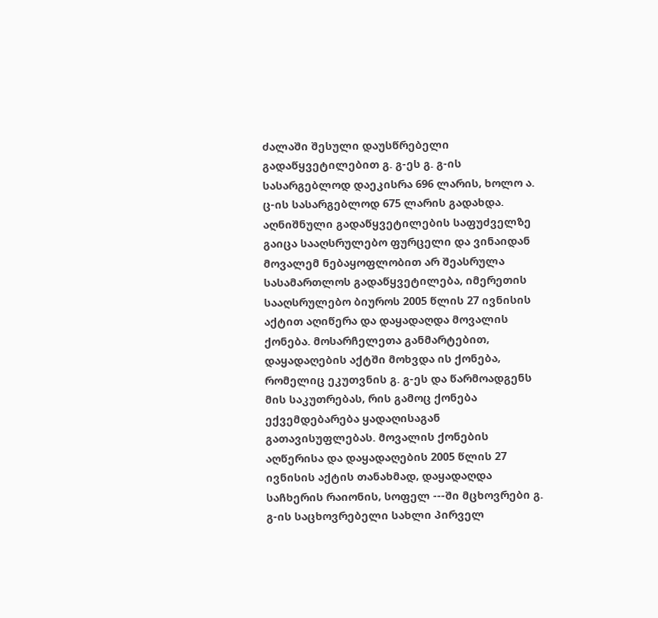ძალაში შესული დაუსწრებელი გადაწყვეტილებით გ. გ-ეს გ. გ-ის სასარგებლოდ დაეკისრა 696 ლარის, ხოლო ა. ც-ის სასარგებლოდ 675 ლარის გადახდა. აღნიშნული გადაწყვეტილების საფუძველზე გაიცა სააღსრულებო ფურცელი და ვინაიდან მოვალემ ნებაყოფლობით არ შეასრულა სასამართლოს გადაწყვეტილება, იმერეთის სააღსრულებო ბიუროს 2005 წლის 27 ივნისის აქტით აღიწერა და დაყადაღდა მოვალის ქონება. მოსარჩელეთა განმარტებით, დაყადაღების აქტში მოხვდა ის ქონება, რომელიც ეკუთვნის გ. გ-ეს და წარმოადგენს მის საკუთრებას, რის გამოც ქონება ექვემდებარება ყადაღისაგან გათავისუფლებას. მოვალის ქონების აღწერისა და დაყადაღების 2005 წლის 27 ივნისის აქტის თანახმად, დაყადაღდა საჩხერის რაიონის, სოფელ ---ში მცხოვრები გ. გ-ის საცხოვრებელი სახლი პირველ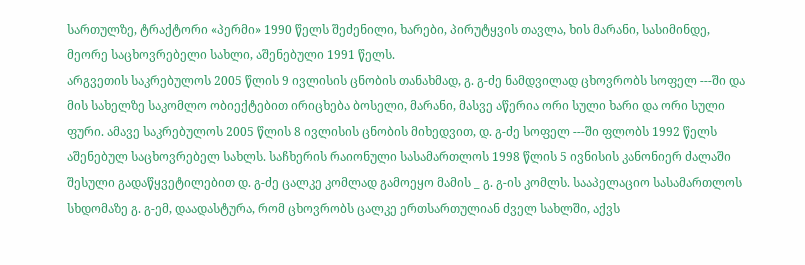სართულზე, ტრაქტორი «პერმი» 1990 წელს შეძენილი, ხარები, პირუტყვის თავლა, ხის მარანი, სასიმინდე, მეორე საცხოვრებელი სახლი, აშენებული 1991 წელს.
არგვეთის საკრებულოს 2005 წლის 9 ივლისის ცნობის თანახმად, გ. გ-ძე ნამდვილად ცხოვრობს სოფელ ---ში და მის სახელზე საკომლო ობიექტებით ირიცხება ბოსელი, მარანი, მასვე აწერია ორი სული ხარი და ორი სული ფური. ამავე საკრებულოს 2005 წლის 8 ივლისის ცნობის მიხედვით, დ. გ-ძე სოფელ ---ში ფლობს 1992 წელს აშენებულ საცხოვრებელ სახლს. საჩხერის რაიონული სასამართლოს 1998 წლის 5 ივნისის კანონიერ ძალაში შესული გადაწყვეტილებით დ. გ-ძე ცალკე კომლად გამოეყო მამის _ გ. გ-ის კომლს. სააპელაციო სასამართლოს სხდომაზე გ. გ-ემ, დაადასტურა, რომ ცხოვრობს ცალკე ერთსართულიან ძველ სახლში, აქვს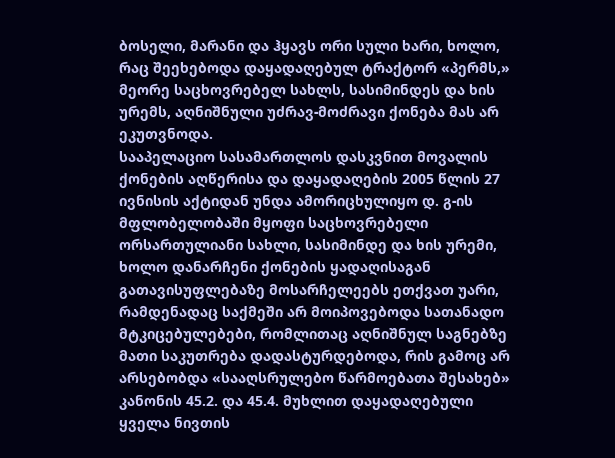ბოსელი, მარანი და ჰყავს ორი სული ხარი, ხოლო, რაც შეეხებოდა დაყადაღებულ ტრაქტორ «პერმს,» მეორე საცხოვრებელ სახლს, სასიმინდეს და ხის ურემს, აღნიშნული უძრავ-მოძრავი ქონება მას არ ეკუთვნოდა.
სააპელაციო სასამართლოს დასკვნით მოვალის ქონების აღწერისა და დაყადაღების 2005 წლის 27 ივნისის აქტიდან უნდა ამორიცხულიყო დ. გ-ის მფლობელობაში მყოფი საცხოვრებელი ორსართულიანი სახლი, სასიმინდე და ხის ურემი, ხოლო დანარჩენი ქონების ყადაღისაგან გათავისუფლებაზე მოსარჩელეებს ეთქვათ უარი, რამდენადაც საქმეში არ მოიპოვებოდა სათანადო მტკიცებულებები, რომლითაც აღნიშნულ საგნებზე მათი საკუთრება დადასტურდებოდა, რის გამოც არ არსებობდა «სააღსრულებო წარმოებათა შესახებ» კანონის 45.2. და 45.4. მუხლით დაყადაღებული ყველა ნივთის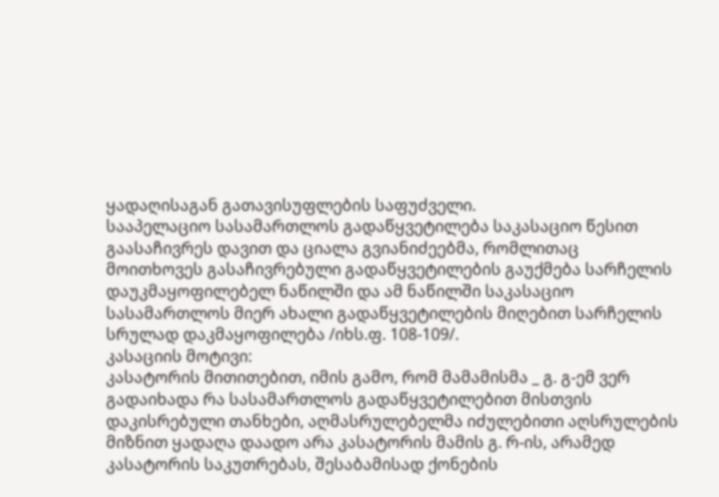ყადაღისაგან გათავისუფლების საფუძველი.
სააპელაციო სასამართლოს გადაწყვეტილება საკასაციო წესით გაასაჩივრეს დავით და ციალა გვიანიძეებმა, რომლითაც მოითხოვეს გასაჩივრებული გადაწყვეტილების გაუქმება სარჩელის დაუკმაყოფილებელ ნაწილში და ამ ნაწილში საკასაციო სასამართლოს მიერ ახალი გადაწყვეტილების მიღებით სარჩელის სრულად დაკმაყოფილება /იხს.ფ. 108-109/.
კასაციის მოტივი:
კასატორის მითითებით, იმის გამო, რომ მამამისმა _ გ. გ-ემ ვერ გადაიხადა რა სასამართლოს გადაწყვეტილებით მისთვის დაკისრებული თანხები, აღმასრულებელმა იძულებითი აღსრულების მიზნით ყადაღა დაადო არა კასატორის მამის გ. რ-ის, არამედ კასატორის საკუთრებას, შესაბამისად ქონების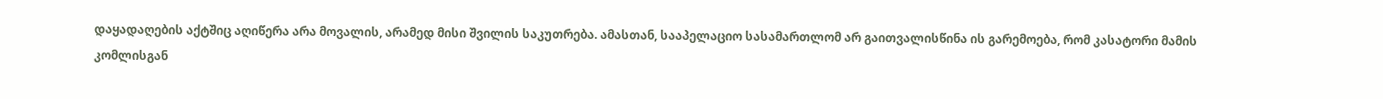დაყადაღების აქტშიც აღიწერა არა მოვალის, არამედ მისი შვილის საკუთრება. ამასთან, სააპელაციო სასამართლომ არ გაითვალისწინა ის გარემოება, რომ კასატორი მამის კომლისგან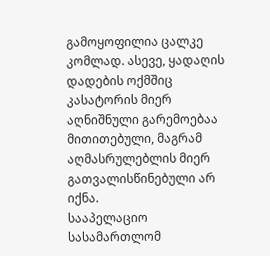გამოყოფილია ცალკე კომლად. ასევე, ყადაღის დადების ოქმშიც კასატორის მიერ აღნიშნული გარემოებაა მითითებული, მაგრამ აღმასრულებლის მიერ გათვალისწინებული არ იქნა.
სააპელაციო სასამართლომ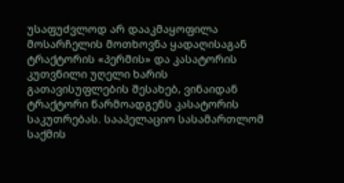უსაფუძვლოდ არ დააკმაყოფილა მოსარჩელის მოთხოვნა ყადაღისაგან ტრაქტორის «პერმის» და კასატორის კუთვნილი უღელი ხარის გათავისუფლების შესახებ, ვინაიდან ტრაქტორი წარმოადგენს კასატორის საკუთრებას. სააპელაციო სასამართლომ საქმის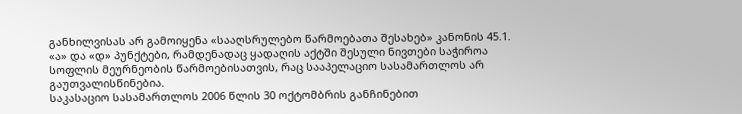განხილვისას არ გამოიყენა «სააღსრულებო წარმოებათა შესახებ» კანონის 45.1. «ა» და «დ» პუნქტები, რამდენადაც ყადაღის აქტში შესული ნივთები საჭიროა სოფლის მეურნეობის წარმოებისათვის, რაც სააპელაციო სასამართლოს არ გაუთვალისწინებია.
საკასაციო სასამართლოს 2006 წლის 30 ოქტომბრის განჩინებით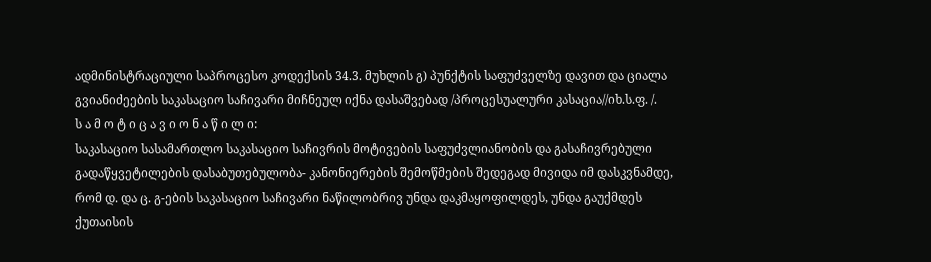ადმინისტრაციული საპროცესო კოდექსის 34.3. მუხლის გ) პუნქტის საფუძველზე დავით და ციალა გვიანიძეების საკასაციო საჩივარი მიჩნეულ იქნა დასაშვებად /პროცესუალური კასაცია//იხ.ს.ფ. /.
ს ა მ ო ტ ი ც ა ვ ი ო ნ ა წ ი ლ ი:
საკასაციო სასამართლო საკასაციო საჩივრის მოტივების საფუძვლიანობის და გასაჩივრებული გადაწყვეტილების დასაბუთებულობა- კანონიერების შემოწმების შედეგად მივიდა იმ დასკვნამდე, რომ დ. და ც. გ-ების საკასაციო საჩივარი ნაწილობრივ უნდა დაკმაყოფილდეს, უნდა გაუქმდეს ქუთაისის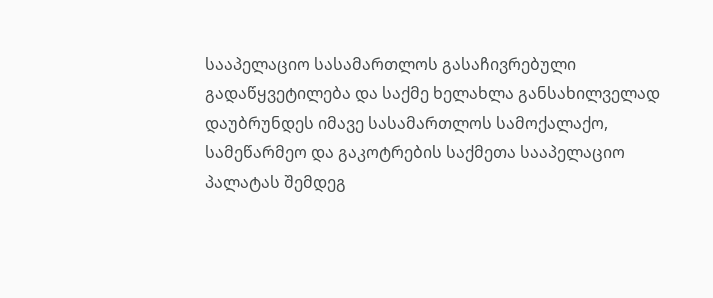სააპელაციო სასამართლოს გასაჩივრებული გადაწყვეტილება და საქმე ხელახლა განსახილველად დაუბრუნდეს იმავე სასამართლოს სამოქალაქო, სამეწარმეო და გაკოტრების საქმეთა სააპელაციო პალატას შემდეგ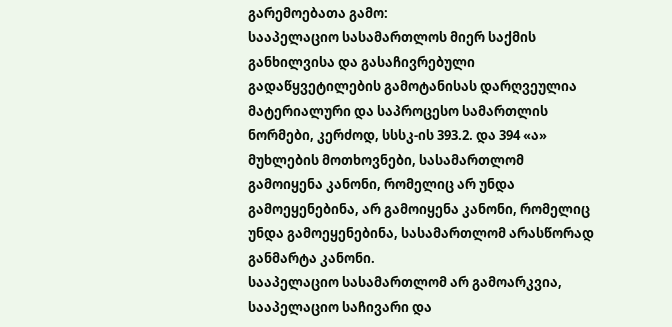გარემოებათა გამო:
სააპელაციო სასამართლოს მიერ საქმის განხილვისა და გასაჩივრებული გადაწყვეტილების გამოტანისას დარღვეულია მატერიალური და საპროცესო სამართლის ნორმები, კერძოდ, სსსკ-ის 393.2. და 394 «ა» მუხლების მოთხოვნები, სასამართლომ გამოიყენა კანონი, რომელიც არ უნდა გამოეყენებინა, არ გამოიყენა კანონი, რომელიც უნდა გამოეყენებინა, სასამართლომ არასწორად განმარტა კანონი.
სააპელაციო სასამართლომ არ გამოარკვია, სააპელაციო საჩივარი და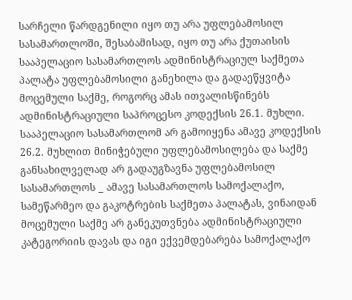სარჩელი წარდგენილი იყო თუ არა უფლებამოსილ სასამართლოში, შესაბამისად, იყო თუ არა ქუთაისის სააპელაციო სასამართლოს ადმინისტრაციულ საქმეთა პალატა უფლებამოსილი განეხილა და გადაეწყვიტა მოცემული საქმე, როგორც ამას ითვალისწინებს ადმინისტრაციული საპროცესო კოდექსის 26.1. მუხლი.
სააპელაციო სასამართლომ არ გამოიყენა ამავე კოდექსის 26.2. მუხლით მინიჭებული უფლებამოსილება და საქმე განსახილველად არ გადაუგზავნა უფლებამოსილ სასამართლოს _ ამავე სასამართლოს სამოქალაქო, სამეწარმეო და გაკოტრების საქმეთა პალატას, ვინაიდან მოცემული საქმე არ განეკუთვნება ადმინისტრაციული კატეგორიის დავას და იგი ექვემდებარება სამოქალაქო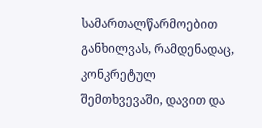სამართალწარმოებით განხილვას, რამდენადაც, კონკრეტულ შემთხვევაში, დავით და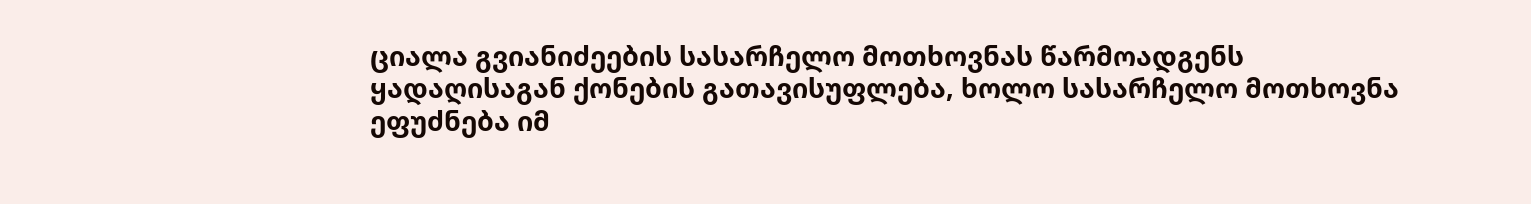ციალა გვიანიძეების სასარჩელო მოთხოვნას წარმოადგენს ყადაღისაგან ქონების გათავისუფლება, ხოლო სასარჩელო მოთხოვნა ეფუძნება იმ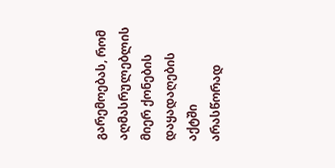გარემოებას, რომ აღმასრულებლის მიერ ქონების დაყადაღების აქტში არასწორად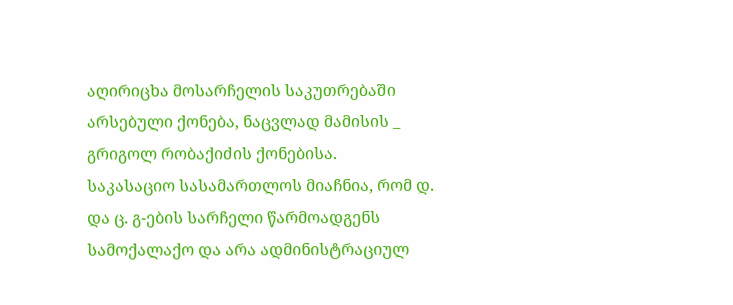აღირიცხა მოსარჩელის საკუთრებაში არსებული ქონება, ნაცვლად მამისის _ გრიგოლ რობაქიძის ქონებისა.
საკასაციო სასამართლოს მიაჩნია, რომ დ. და ც. გ-ების სარჩელი წარმოადგენს სამოქალაქო და არა ადმინისტრაციულ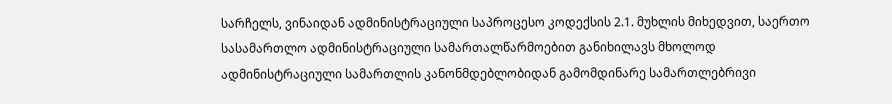სარჩელს, ვინაიდან ადმინისტრაციული საპროცესო კოდექსის 2.1. მუხლის მიხედვით, საერთო სასამართლო ადმინისტრაციული სამართალწარმოებით განიხილავს მხოლოდ ადმინისტრაციული სამართლის კანონმდებლობიდან გამომდინარე სამართლებრივი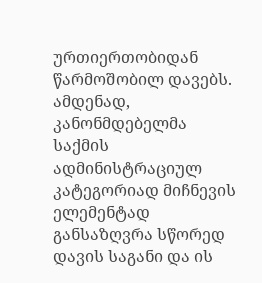ურთიერთობიდან წარმოშობილ დავებს.
ამდენად, კანონმდებელმა საქმის ადმინისტრაციულ კატეგორიად მიჩნევის ელემენტად განსაზღვრა სწორედ დავის საგანი და ის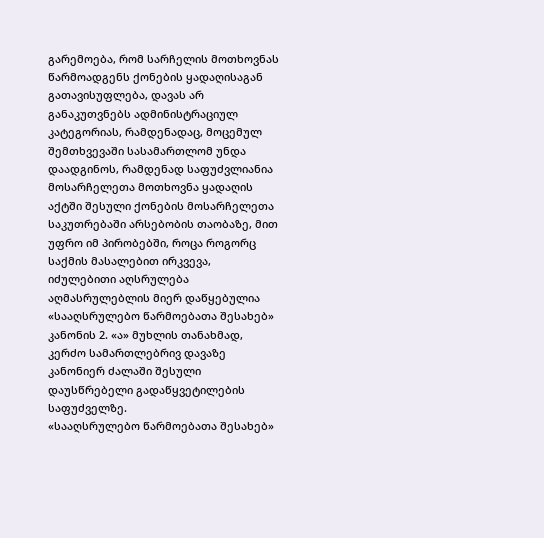გარემოება, რომ სარჩელის მოთხოვნას წარმოადგენს ქონების ყადაღისაგან გათავისუფლება, დავას არ განაკუთვნებს ადმინისტრაციულ კატეგორიას, რამდენადაც, მოცემულ შემთხვევაში სასამართლომ უნდა დაადგინოს, რამდენად საფუძვლიანია მოსარჩელეთა მოთხოვნა ყადაღის აქტში შესული ქონების მოსარჩელეთა საკუთრებაში არსებობის თაობაზე, მით უფრო იმ პირობებში, როცა როგორც საქმის მასალებით ირკვევა, იძულებითი აღსრულება აღმასრულებლის მიერ დაწყებულია «სააღსრულებო წარმოებათა შესახებ» კანონის 2. «ა» მუხლის თანახმად, კერძო სამართლებრივ დავაზე კანონიერ ძალაში შესული დაუსწრებელი გადაწყვეტილების საფუძველზე.
«სააღსრულებო წარმოებათა შესახებ»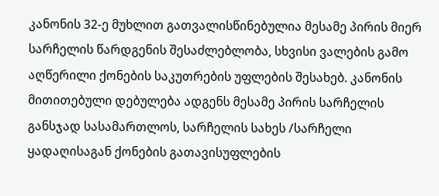კანონის 32-ე მუხლით გათვალისწინებულია მესამე პირის მიერ სარჩელის წარდგენის შესაძლებლობა, სხვისი ვალების გამო აღწერილი ქონების საკუთრების უფლების შესახებ. კანონის მითითებული დებულება ადგენს მესამე პირის სარჩელის განსჯად სასამართლოს, სარჩელის სახეს /სარჩელი ყადაღისაგან ქონების გათავისუფლების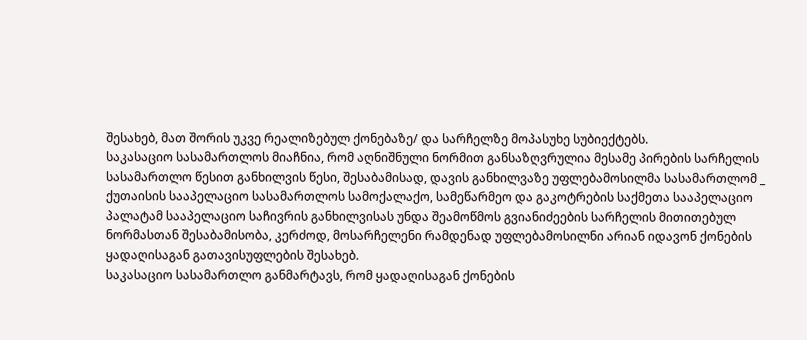შესახებ, მათ შორის უკვე რეალიზებულ ქონებაზე/ და სარჩელზე მოპასუხე სუბიექტებს.
საკასაციო სასამართლოს მიაჩნია, რომ აღნიშნული ნორმით განსაზღვრულია მესამე პირების სარჩელის სასამართლო წესით განხილვის წესი, შესაბამისად, დავის განხილვაზე უფლებამოსილმა სასამართლომ _ ქუთაისის სააპელაციო სასამართლოს სამოქალაქო, სამეწარმეო და გაკოტრების საქმეთა სააპელაციო პალატამ სააპელაციო საჩივრის განხილვისას უნდა შეამოწმოს გვიანიძეების სარჩელის მითითებულ ნორმასთან შესაბამისობა, კერძოდ, მოსარჩელენი რამდენად უფლებამოსილნი არიან იდავონ ქონების ყადაღისაგან გათავისუფლების შესახებ.
საკასაციო სასამართლო განმარტავს, რომ ყადაღისაგან ქონების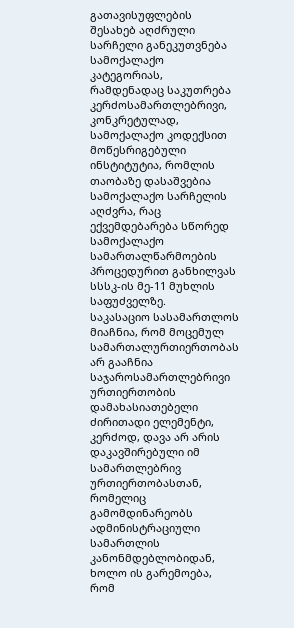გათავისუფლების შესახებ აღძრული სარჩელი განეკუთვნება სამოქალაქო კატეგორიას, რამდენადაც საკუთრება კერძოსამართლებრივი, კონკრეტულად, სამოქალაქო კოდექსით მოწესრიგებული ინსტიტუტია, რომლის თაობაზე დასაშვებია სამოქალაქო სარჩელის აღძვრა, რაც ექვემდებარება სწორედ სამოქალაქო სამართალწარმოების პროცედურით განხილვას სსსკ-ის მე-11 მუხლის საფუძველზე.
საკასაციო სასამართლოს მიაჩნია, რომ მოცემულ სამართალურთიერთობას არ გააჩნია საჯაროსამართლებრივი ურთიერთობის დამახასიათებელი ძირითადი ელემენტი, კერძოდ, დავა არ არის დაკავშირებული იმ სამართლებრივ ურთიერთობასთან, რომელიც გამომდინარეობს ადმინისტრაციული სამართლის კანონმდებლობიდან, ხოლო ის გარემოება, რომ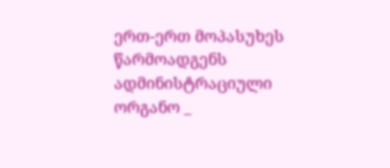ერთ-ერთ მოპასუხეს წარმოადგენს ადმინისტრაციული ორგანო _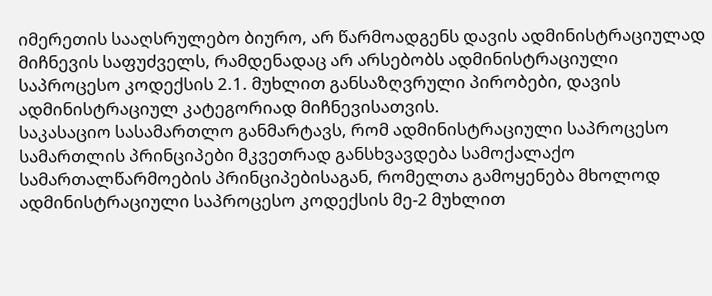იმერეთის სააღსრულებო ბიურო, არ წარმოადგენს დავის ადმინისტრაციულად მიჩნევის საფუძველს, რამდენადაც არ არსებობს ადმინისტრაციული საპროცესო კოდექსის 2.1. მუხლით განსაზღვრული პირობები, დავის ადმინისტრაციულ კატეგორიად მიჩნევისათვის.
საკასაციო სასამართლო განმარტავს, რომ ადმინისტრაციული საპროცესო სამართლის პრინციპები მკვეთრად განსხვავდება სამოქალაქო სამართალწარმოების პრინციპებისაგან, რომელთა გამოყენება მხოლოდ ადმინისტრაციული საპროცესო კოდექსის მე-2 მუხლით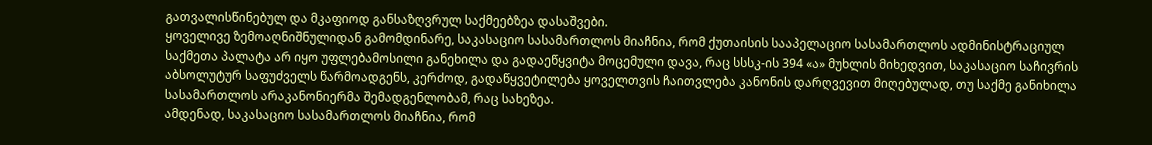გათვალისწინებულ და მკაფიოდ განსაზღვრულ საქმეებზეა დასაშვები.
ყოველივე ზემოაღნიშნულიდან გამომდინარე, საკასაციო სასამართლოს მიაჩნია, რომ ქუთაისის სააპელაციო სასამართლოს ადმინისტრაციულ საქმეთა პალატა არ იყო უფლებამოსილი განეხილა და გადაეწყვიტა მოცემული დავა, რაც სსსკ-ის 394 «ა» მუხლის მიხედვით, საკასაციო საჩივრის აბსოლუტურ საფუძველს წარმოადგენს, კერძოდ, გადაწყვეტილება ყოველთვის ჩაითვლება კანონის დარღვევით მიღებულად, თუ საქმე განიხილა სასამართლოს არაკანონიერმა შემადგენლობამ, რაც სახეზეა.
ამდენად, საკასაციო სასამართლოს მიაჩნია, რომ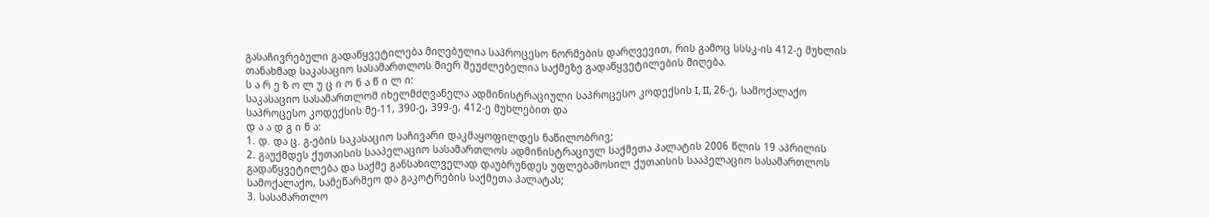გასაჩივრებული გადაწყვეტილება მიღებულია საპროცესო ნორმების დარღვევით, რის გამოც სსსკ-ის 412-ე მუხლის თანახმად საკასაციო სასამართლოს მიერ შეუძლებელია საქმეზე გადაწყვეტილების მიღება.
ს ა რ ე ზ ო ლ უ ც ი ო ნ ა წ ი ლ ი:
საკასაციო სასამართლომ იხელმძღვანელა ადმინისტრაციული საპროცესო კოდექსის I, II, 26-ე, სამოქალაქო საპროცესო კოდექსის მე-11, 390-ე, 399-ე, 412-ე მუხლებით და
დ ა ა დ გ ი ნ ა:
1. დ. და ც. გ-ების საკასაციო საჩივარი დაკმაყოფილდეს ნაწილობრივ;
2. გაუქმდეს ქუთაისის სააპელაციო სასამართლოს ადმინისტრაციულ საქმეთა პალატის 2006 წლის 19 აპრილის გადაწყვეტილება და საქმე განსახილველად დაუბრუნდეს უფლებამოსილ ქუთაისის სააპელაციო სასამართლოს სამოქალაქო, სამეწარმეო და გაკოტრების საქმეთა პალატას;
3. სასამართლო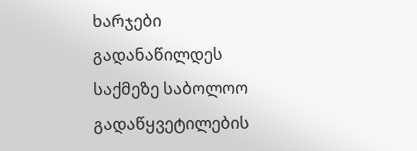ხარჯები გადანაწილდეს საქმეზე საბოლოო გადაწყვეტილების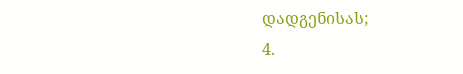დადგენისას;
4.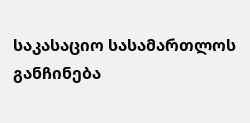საკასაციო სასამართლოს განჩინება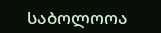საბოლოოა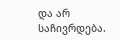და არ საჩივრდება.